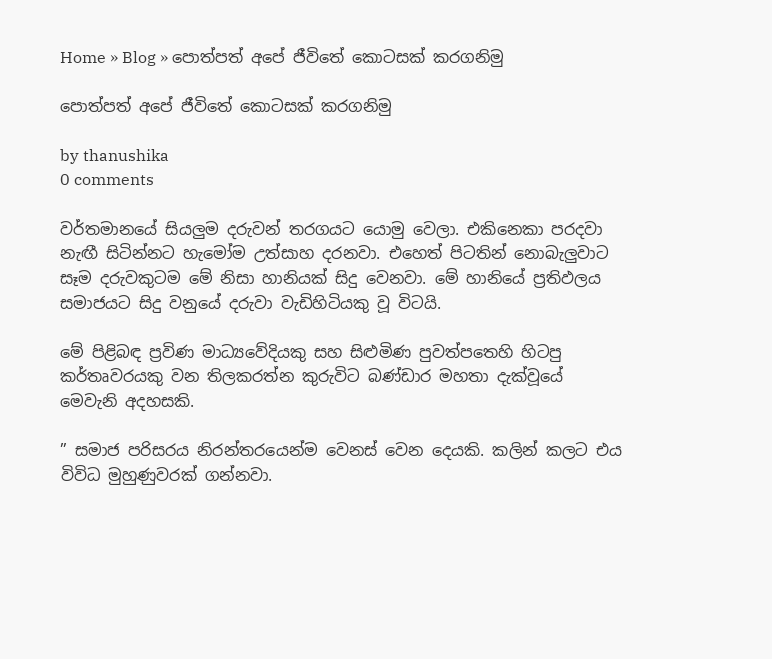Home » Blog » පොත්පත් අපේ ජීවිතේ කොටසක් කරගනිමු

පොත්පත් අපේ ජීවිතේ කොටසක් කරගනිමු

by thanushika
0 comments

වර්තමානයේ සියලුම දරුවන් තරගයට යොමු වෙලා. එකිනෙකා පරදවා නැඟී සිටින්නට හැමෝම උත්සාහ දරනවා. එහෙත් පිටතින් නොබැලුවාට සෑම දරුවකුටම මේ නිසා හානියක් සිදු වෙනවා. මේ හානියේ ප්‍රතිඵලය සමාජයට සිදු වනුයේ දරුවා වැඩිහිටියකු වූ විටයි.

මේ පිළිබඳ ප්‍රවිණ මාධ්‍යවේදියකු සහ සිළුමිණ පුවත්පතෙහි හිටපු කර්තෘවරයකු වන තිලකරත්න කුරුවිට බණ්ඩාර මහතා දැක්වූයේ මෙවැනි අදහසකි.

” සමාජ පරිසරය නිරන්තරයෙන්ම වෙනස් වෙන දෙයකි. කලින් කලට එය විවිධ මුහුණුවරක් ගන්නවා.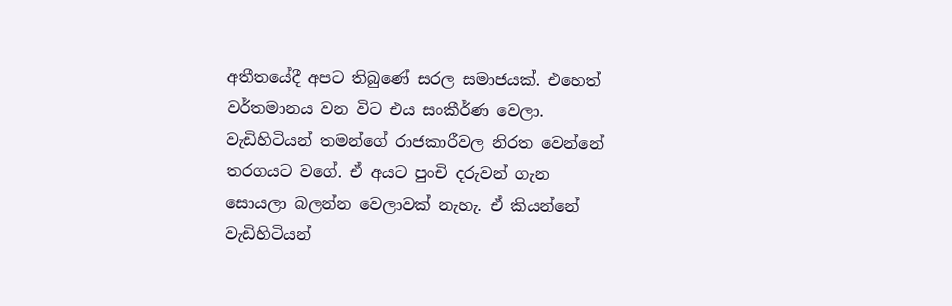අතීතයේදී අපට තිබුණේ සරල සමාජයක්. එහෙත් වර්තමානය වන විට එය සංකීර්ණ වෙලා. වැඩිහිටියන් තමන්ගේ රාජකාරීවල නිරත වෙන්නේ තරගයට වගේ. ඒ අයට පුංචි දරුවන් ගැන සොයලා බලන්න වෙලාවක් නැහැ. ඒ කියන්නේ වැඩිහිටියන්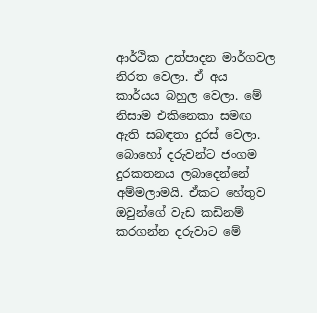ආර්ථික උත්පාදන මාර්ගවල නිරත වෙලා. ඒ අය කාර්යය බහුල වෙලා. මේ නිසාම එකිනෙකා සමඟ ඇති සබඳතා දුරස් වෙලා. බොහෝ දරුවන්ට ජංගම දුරකතනය ලබාදෙන්නේ අම්මලාමයි. ඒකට හේතුව ඔවුන්ගේ වැඩ කඩිනම් කරගන්න දරුවාට මේ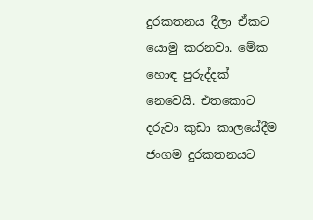දුරකතනය දීලා ඒකට යොමු කරනවා. මේක හොඳ පුරුද්දක් නෙවෙයි. එතකොට දරුවා කුඩා කාලයේදීම ජංගම දුරකතනයට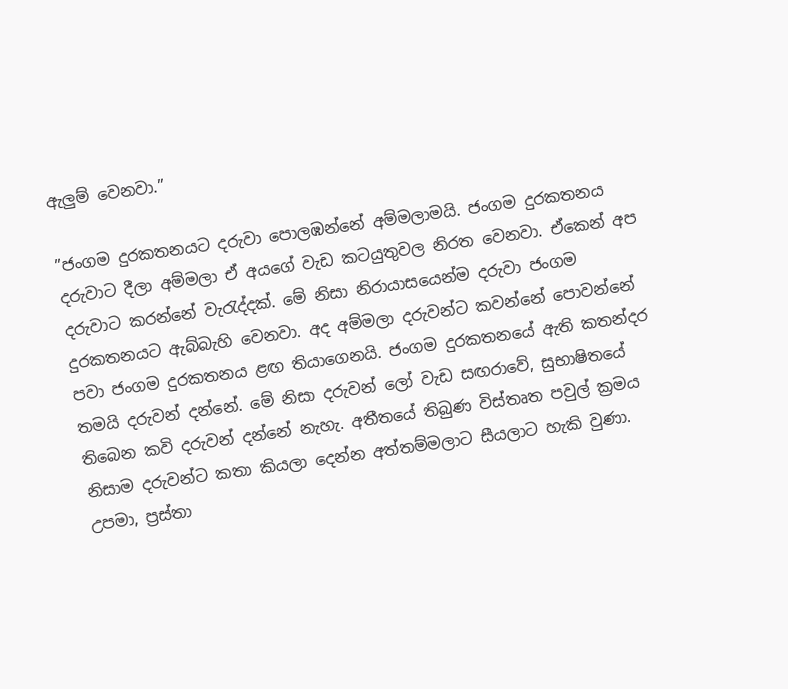ඇලුම් වෙනවා.”

”ජංගම දුරකතනයට දරුවා පොලඹන්නේ අම්මලාමයි. ජංගම දුරකතනය දරුවාට දීලා අම්මලා ඒ අයගේ වැඩ කටයුතුවල නිරත වෙනවා. ඒකෙන් අප දරුවාට කරන්නේ වැරැද්දක්. මේ නිසා නිරායාසයෙන්ම දරුවා ජංගම දුරකතනයට ඇබ්බැහි වෙනවා. අද අම්මලා දරුවන්ට කවන්නේ පොවන්නේ පවා ජංගම දුරකතනය ළඟ තියාගෙනයි. ජංගම දුරකතනයේ ඇති කතන්දර තමයි දරුවන් දන්නේ. මේ නිසා දරුවන් ලෝ වැඩ සඟරාවේ, සුභාෂිතයේ තිබෙන කවි දරුවන් දන්නේ නැහැ. අතීතයේ තිබුණ විස්තෘත පවුල් ක්‍රමය නිසාම දරුවන්ට කතා කියලා දෙන්න අත්තම්මලාට සීයලාට හැකි වුණා. උපමා, ප්‍රස්තා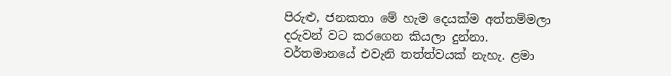පිරුළු, ජනකතා මේ හැම දෙයක්ම අත්තම්මලා දරුවන් වට කරගෙන කියලා දුන්නා. වර්තමානයේ එවැනි තත්ත්වයක් නැහැ. ළමා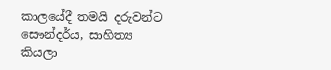කාලයේදී තමයි දරුවන්ට සෞන්දර්ය, සාහිත්‍ය කියලා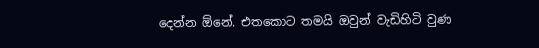දෙන්න ඕනේ. එතකොට තමයි ඔවුන් වැඩිහිටි වුණ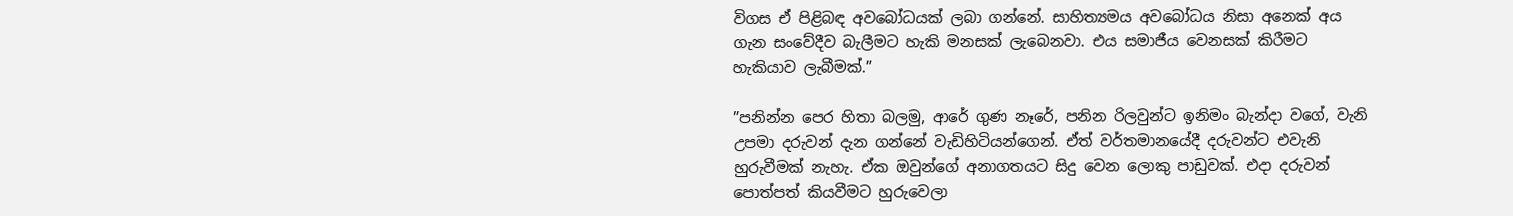විගස ඒ පිළිබඳ අවබෝධයක් ලබා ගන්නේ. සාහිත්‍යමය අවබෝධය නිසා අනෙක් අය ගැන සංවේදීව බැලීමට හැකි මනසක් ලැබෙනවා. එය සමාජීය වෙනසක් කිරීමට හැකියාව ලැබීමක්.”

”පනින්න පෙර හිතා බලමු, ආරේ ගුණ නෑරේ, පනින රිලවුන්ට ඉනිමං බැන්දා වගේ, වැනි උපමා දරුවන් දැන ගන්නේ වැඩිහිටියන්ගෙන්. ඒත් වර්තමානයේදී දරුවන්ට එවැනි හුරුවීමක් නැහැ. ඒක ඔවුන්ගේ අනාගතයට සිදු වෙන ලොකු පාඩුවක්. එදා දරුවන් පොත්පත් කියවීමට හුරුවෙලා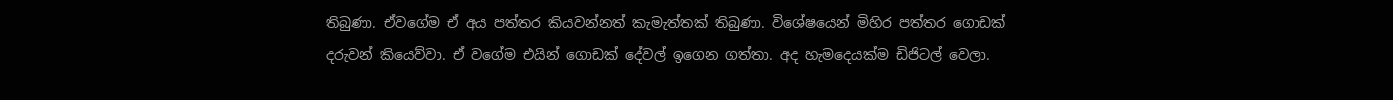තිබුණා. ඒවගේම ඒ අය පත්තර කියවන්නත් කැමැත්තක් තිබුණා. විශේෂයෙන් මිහිර පත්තර ගොඩක් දරුවන් කියෙව්වා. ඒ වගේම එයින් ගොඩක් දේවල් ඉගෙන ගත්තා. අද හැමදෙයක්ම ඩිජිටල් වෙලා.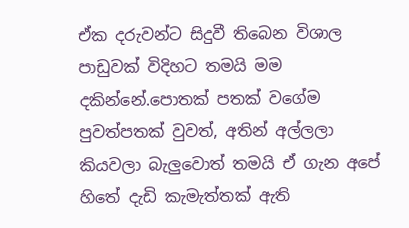ඒක දරුවන්ට සිදුවී තිබෙන විශාල පාඩුවක් විදිහට තමයි මම දකින්නේ.පොතක් පතක් වගේම පුවත්පතක් වුවත්, අතින් අල්ලලා කියවලා බැලුවොත් තමයි ඒ ගැන අපේ හිතේ දැඩි කැමැත්තක් ඇති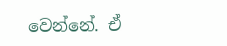වෙන්නේ. ඒ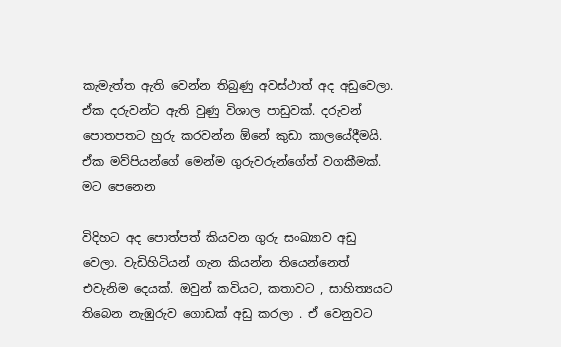කැමැත්ත ඇති වෙන්න තිබුණු අවස්ථාත් අද අඩුවෙලා. ඒක දරුවන්ට ඇති වුණු විශාල පාඩුවක්. දරුවන් පොතපතට හුරු කරවන්න ඕනේ කුඩා කාලයේදීමයි. ඒක මව්පියන්ගේ මෙන්ම ගුරුවරුන්ගේත් වගකීමක්. මට පෙනෙන

විදිහට අද පොත්පත් කියවන ගුරු සංඛ්‍යාව අඩු වෙලා. වැඩිහිටියන් ගැන කියන්න තියෙන්නෙත් එවැනිම දෙයක්. ඔවුන් කවියට, කතාවට , සාහිත්‍යයට තිබෙන නැඹුරුව ගොඩක් අඩු කරලා . ඒ වෙනුවට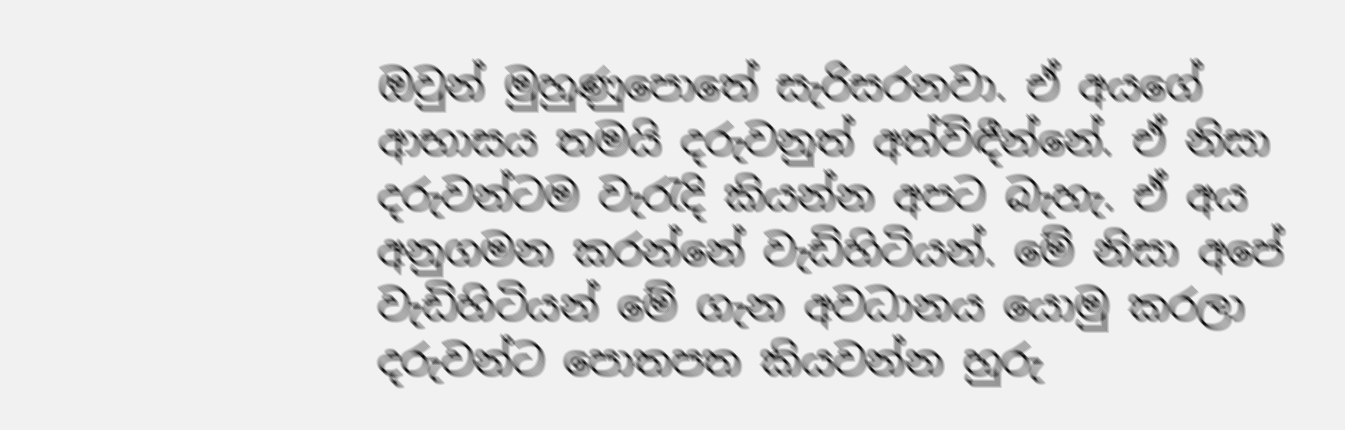ඔවුන් මුහුණුපොතේ සැරිසරනවා. ඒ අයගේ ආභාසය තමයි දරුවනුත් අත්විඳීන්නේ. ඒ නිසා දරුවන්ටම වැරැදි කියන්න අපට බැහැ. ඒ අය අනුගමන කරන්නේ වැඩිහිටියන්. මේ නිසා අපේ වැඩිහිටියන් මේ ගැන අවධානය යොමු කරලා දරුවන්ට පොතපත කියවන්න හුරු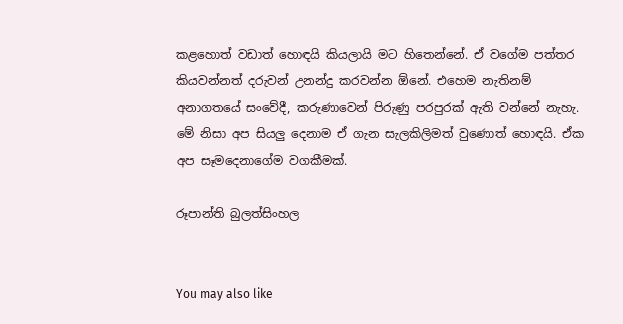කළහොත් වඩාත් හොඳයි කියලායි මට හිතෙන්නේ. ඒ වගේම පත්තර කියවන්නත් දරුවන් උනන්දු කරවන්න ඕනේ. එහෙම නැතිනම් අනාගතයේ සංවේදී, කරුණාවෙන් පිරුණු පරපුරක් ඇති වන්නේ නැහැ. මේ නිසා අප සියලු දෙනාම ඒ ගැන සැලකිලිමත් වුණොත් හොඳයි. ඒක අප සෑමදෙනාගේම වගකීමක්.

රූපාන්ති බුලත්සිංහල


You may also like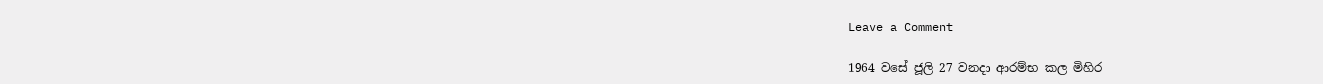Leave a Comment

1964 වසේ ජූලි 27 වනදා ආරම්භ කල මිහිර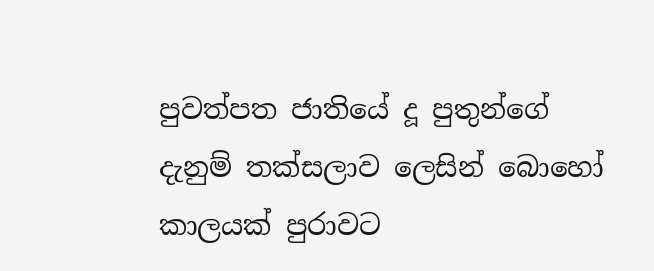පුවත්පත ජාතියේ දූ පුතුන්ගේ දැනුම් තක්සලාව ලෙසින් බොහෝ කාලයක් පුරාවට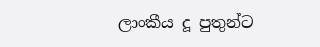ලාංකීය දූ පුතුන්ට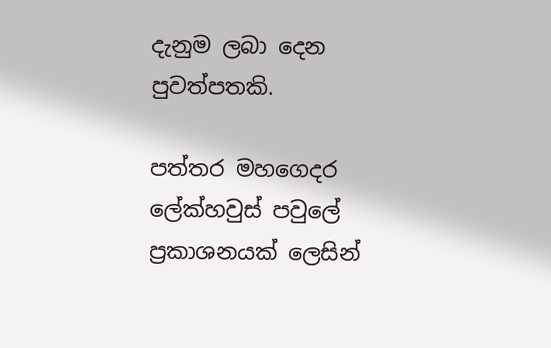දැනුම ලබා දෙන පුවත්පතකි.

පත්තර මහගෙදර ලේක්හවුස් පවුලේ ප්‍රකාශනයක් ලෙසින්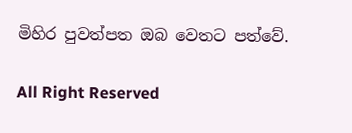මිහිර පුවත්පත ඔබ වෙතට පත්වේ.

All Right Reserved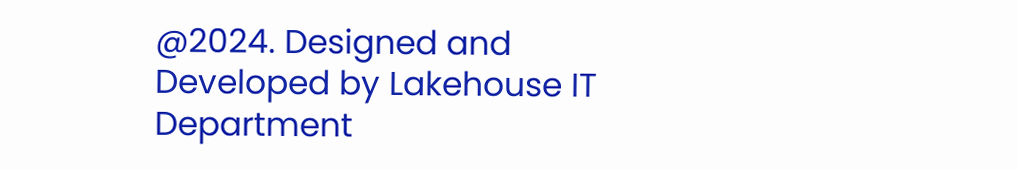@2024. Designed and Developed by Lakehouse IT Department